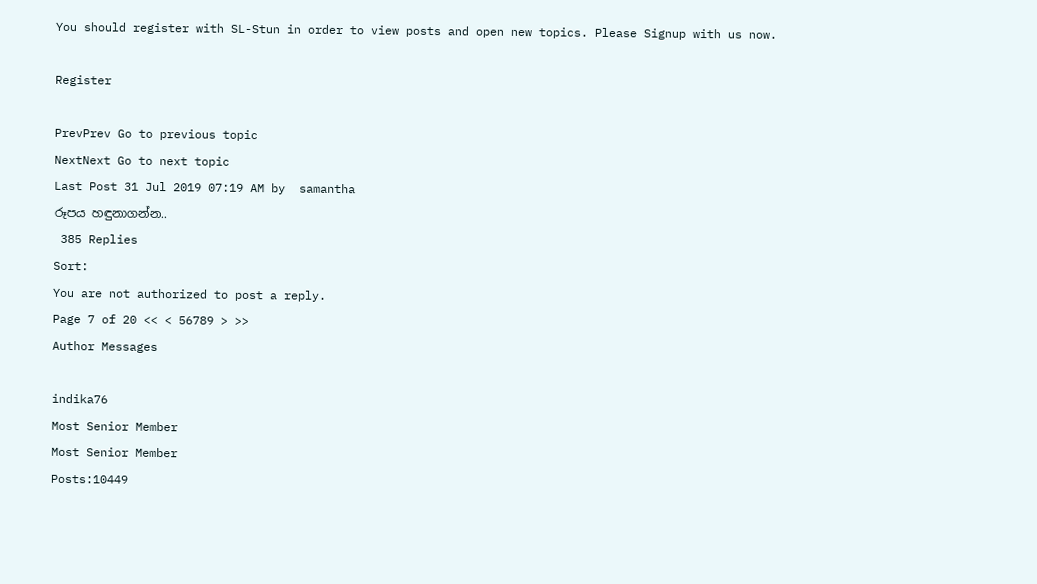You should register with SL-Stun in order to view posts and open new topics. Please Signup with us now.

Register

PrevPrev Go to previous topic
NextNext Go to next topic
Last Post 31 Jul 2019 07:19 AM by  samantha
රූපය හඳුනාගන්න..
 385 Replies
Sort:
You are not authorized to post a reply.
Page 7 of 20 << < 56789 > >>
Author Messages

indika76
Most Senior Member
Most Senior Member
Posts:10449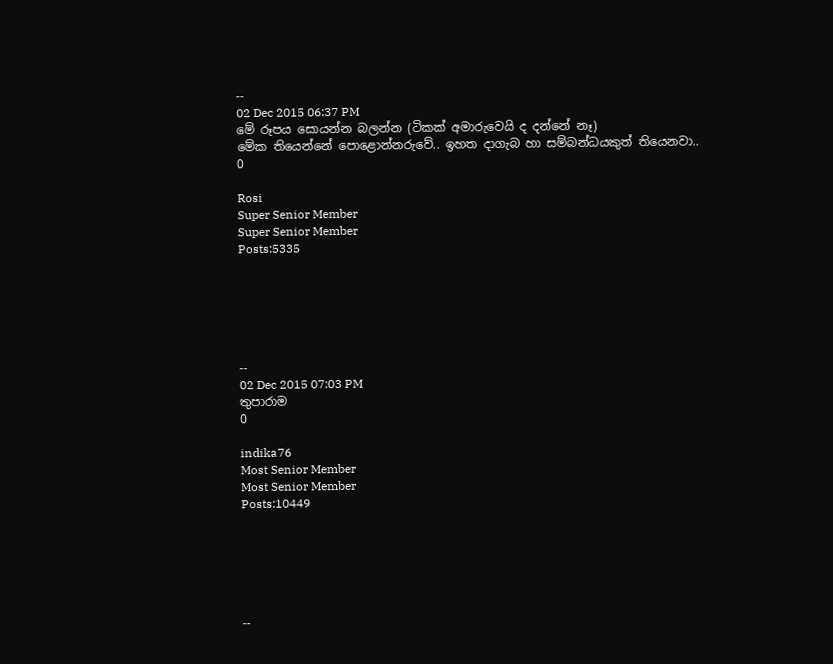--
02 Dec 2015 06:37 PM
මේ රූපය සොයන්න බලන්න (ටිකක් අමාරුවෙයි ද දන්නේ නෑ)
මේක තියෙන්නේ පොළොන්නරුවේ.. ඉහත දාගැබ හා සම්බන්ධයකුත් තියෙනවා..
0

Rosi
Super Senior Member
Super Senior Member
Posts:5335






--
02 Dec 2015 07:03 PM
තුපාරාම
0

indika76
Most Senior Member
Most Senior Member
Posts:10449






--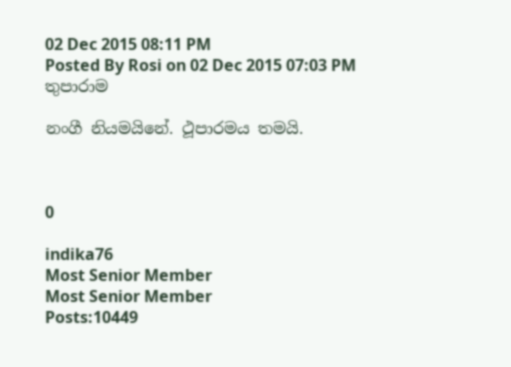02 Dec 2015 08:11 PM
Posted By Rosi on 02 Dec 2015 07:03 PM
තුපාරාම

නංගී නියමයිනේ. ථූපාරමය තමයි.



0

indika76
Most Senior Member
Most Senior Member
Posts:10449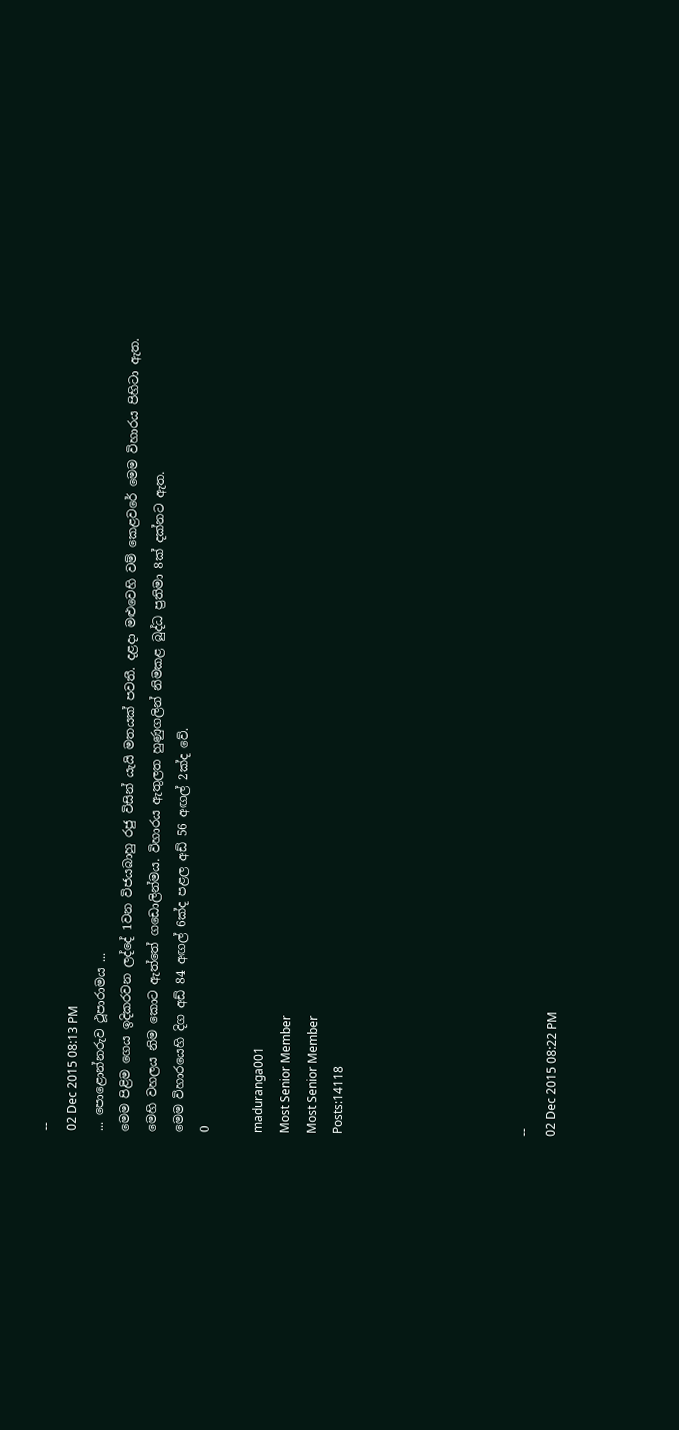--
02 Dec 2015 08:13 PM
... පොළොන්නරුව ථූපාරාමය ...
මෙම පිළිම ගෙය ඉදිකරවන ලද්දේ 1වන විජයබාහු රජු විසින් යැයි මතයක් පවතී. දළදා මළුවෙහි වම් කෙළවරේ මෙම විහාරය පිහිටා ඇත.
මෙහි වහලය නිම කොට ඇත්තේ ගඩොලින්මය. විහාරය ඇතුලත හුණුගලින් නිමකළ බුද්ධ ප්‍රතිමා 8ක් දක්නට ඇත.
මෙම විහාරයෙහි දිග අඩ් 84 අඟල් 6ක්ද පළල අඩ් 56 අඟල් 2ක්ද වේ.
0

maduranga001
Most Senior Member
Most Senior Member
Posts:14118






--
02 Dec 2015 08:22 PM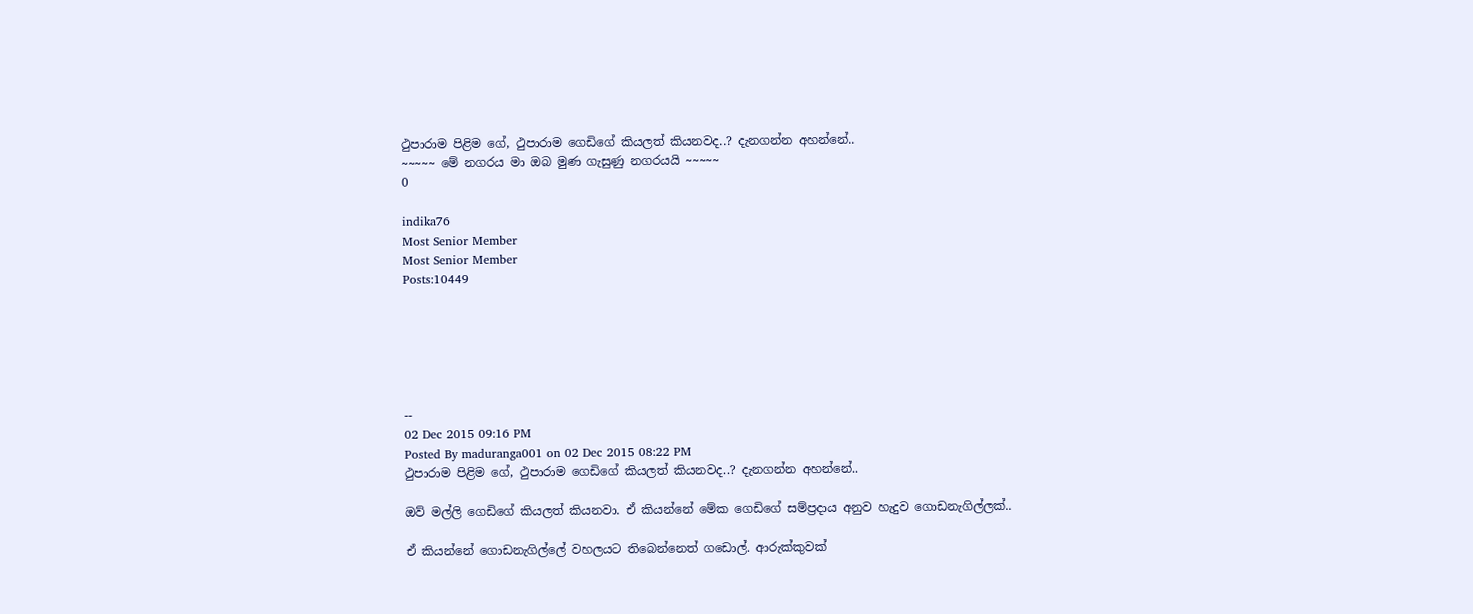ථුපාරාම පිළිම ගේ, ථුපාරාම ගෙඩිගේ කියලත් කියනවද..? දැනගන්න අහන්නේ..
~~~~~ මේ නගරය මා ඔබ මුණ ගැසුණු නගරයයි ~~~~~
0

indika76
Most Senior Member
Most Senior Member
Posts:10449






--
02 Dec 2015 09:16 PM
Posted By maduranga001 on 02 Dec 2015 08:22 PM
ථුපාරාම පිළිම ගේ, ථුපාරාම ගෙඩිගේ කියලත් කියනවද..? දැනගන්න අහන්නේ..

ඔව් මල්ලි ගෙඩිගේ කියලත් කියනවා. ඒ කියන්නේ මේක ගෙඩිගේ සම්ප්‍රදාය අනුව හැදුව ගොඩනැගිල්ලක්..

ඒ කියන්නේ ගොඩනැගිල්ලේ වහලයට තිබෙන්නෙත් ගඩොල්. ආරුක්කුවක්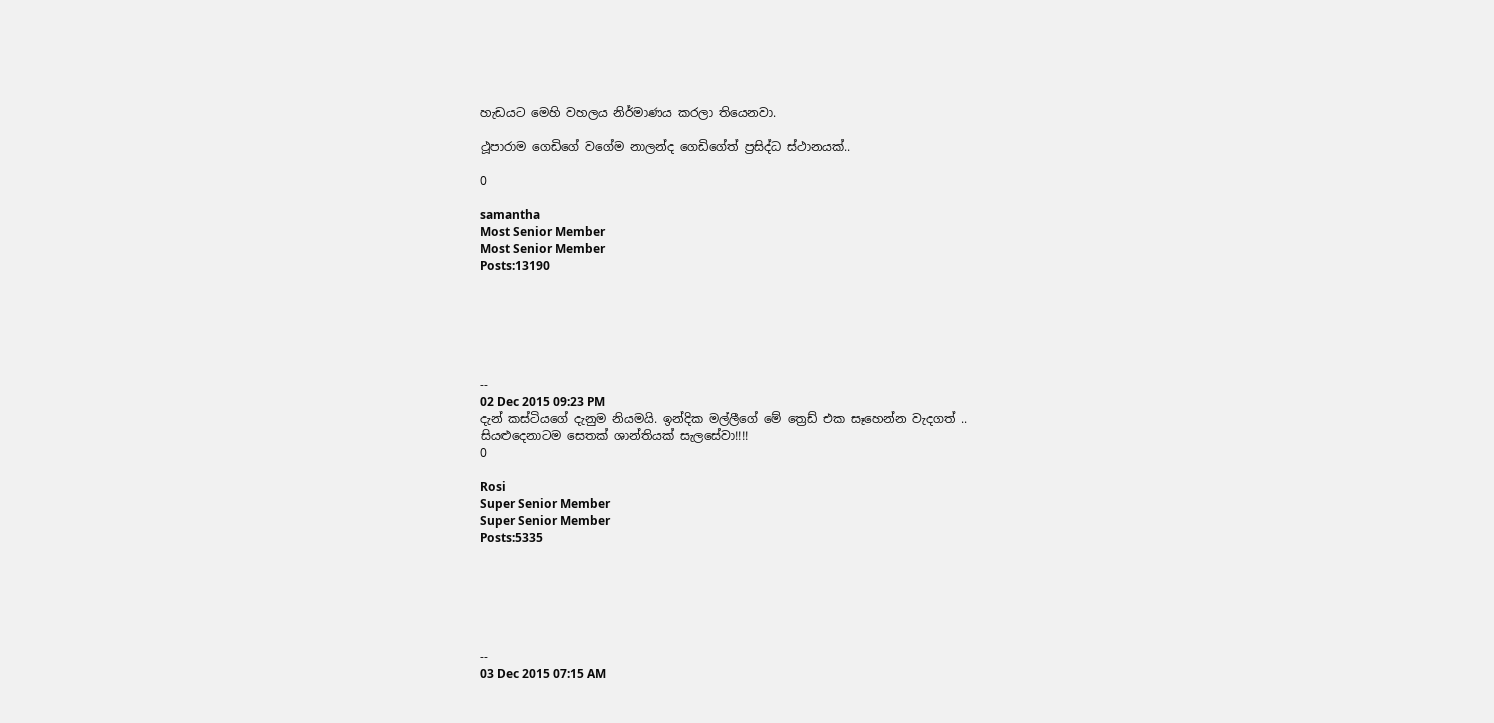හැඩයට මෙහි වහලය නිර්මාණය කරලා තියෙනවා.

ථූපාරාම ගෙඩිගේ වගේම නාලන්ද ගෙඩිගේත් ප්‍රසිද්ධ ස්ථානයක්..

0

samantha
Most Senior Member
Most Senior Member
Posts:13190






--
02 Dec 2015 09:23 PM
දැන් කස්ටියගේ දැනුම නියමයි. ඉන්දික මල්ලීගේ මේ ත්‍රෙඩ් එක සෑහෙන්න වැදගත් ..
සියළුදෙනාටම සෙතක් ශාන්තියක් සැලසේවා!!!!
0

Rosi
Super Senior Member
Super Senior Member
Posts:5335






--
03 Dec 2015 07:15 AM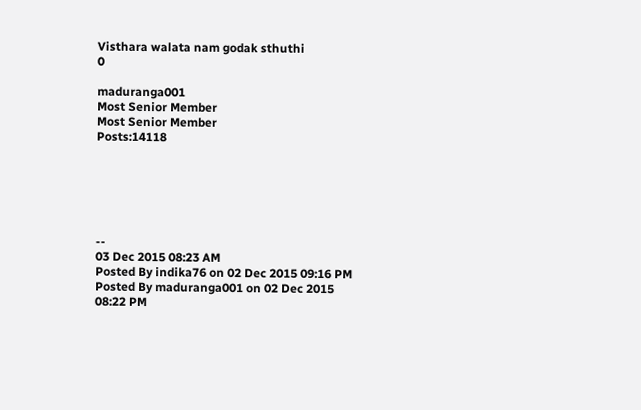Visthara walata nam godak sthuthi
0

maduranga001
Most Senior Member
Most Senior Member
Posts:14118






--
03 Dec 2015 08:23 AM
Posted By indika76 on 02 Dec 2015 09:16 PM
Posted By maduranga001 on 02 Dec 2015 08:22 PM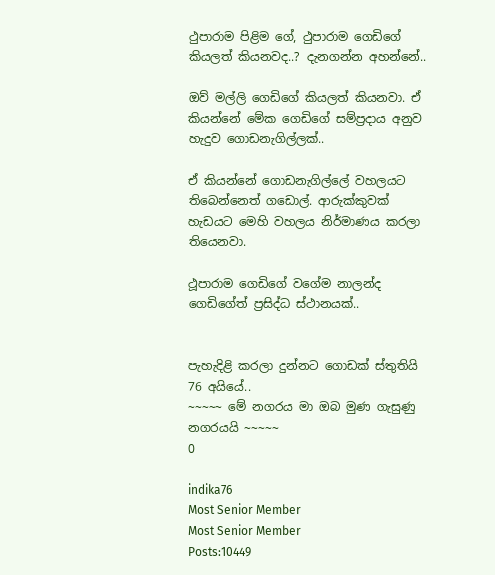ථුපාරාම පිළිම ගේ, ථුපාරාම ගෙඩිගේ කියලත් කියනවද..? දැනගන්න අහන්නේ..

ඔව් මල්ලි ගෙඩිගේ කියලත් කියනවා. ඒ කියන්නේ මේක ගෙඩිගේ සම්ප්‍රදාය අනුව හැදුව ගොඩනැගිල්ලක්..

ඒ කියන්නේ ගොඩනැගිල්ලේ වහලයට තිබෙන්නෙත් ගඩොල්. ආරුක්කුවක් හැඩයට මෙහි වහලය නිර්මාණය කරලා තියෙනවා.

ථූපාරාම ගෙඩිගේ වගේම නාලන්ද ගෙඩිගේත් ප්‍රසිද්ධ ස්ථානයක්..


පැහැදිළි කරලා දුන්නට ගොඩක් ස්තුතියි 76 අයියේ..
~~~~~ මේ නගරය මා ඔබ මුණ ගැසුණු නගරයයි ~~~~~
0

indika76
Most Senior Member
Most Senior Member
Posts:10449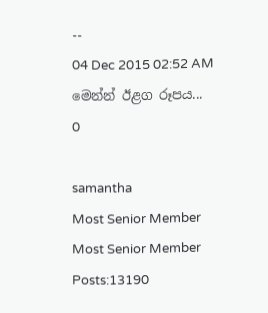--
04 Dec 2015 02:52 AM
මෙන්න් ඊළග රූපය...
0

samantha
Most Senior Member
Most Senior Member
Posts:13190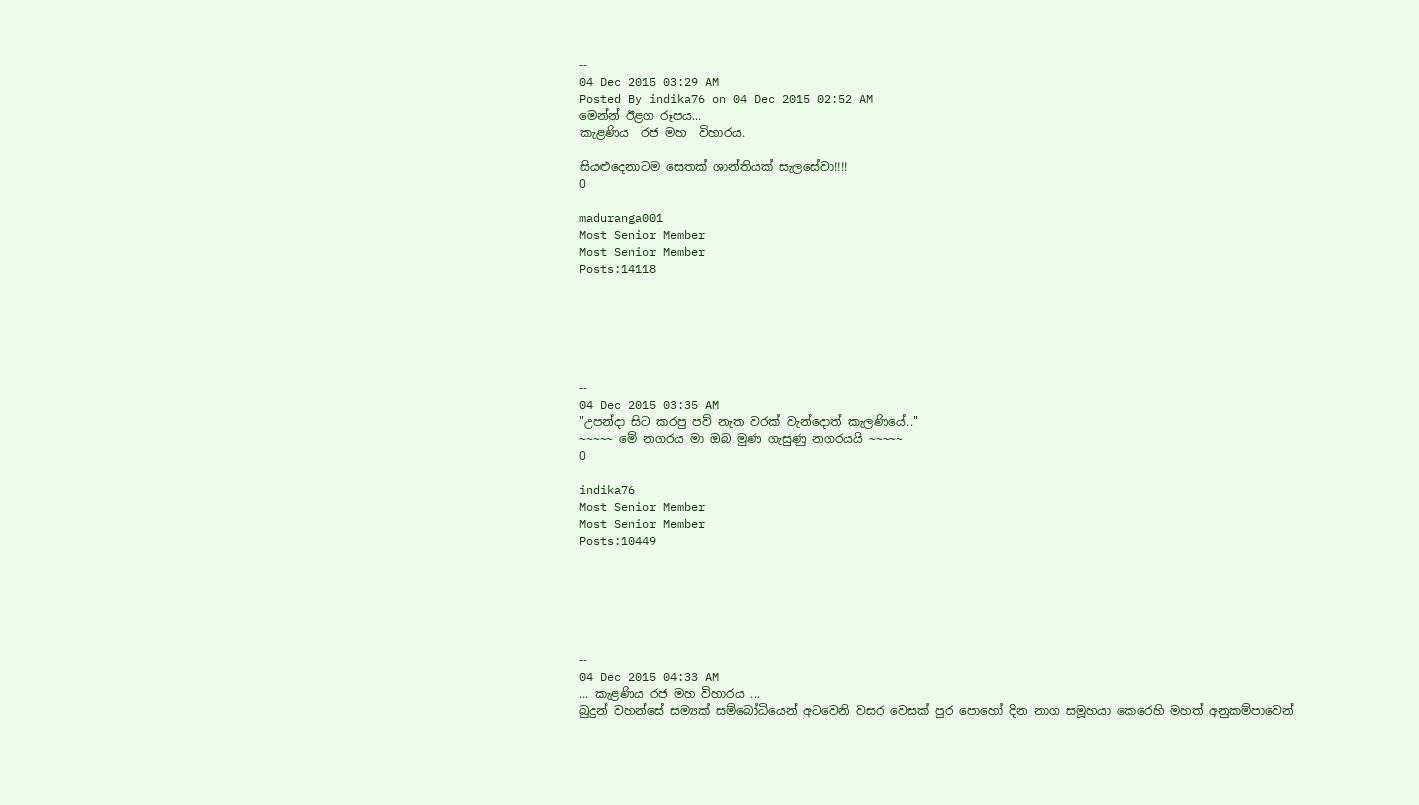--
04 Dec 2015 03:29 AM
Posted By indika76 on 04 Dec 2015 02:52 AM
මෙන්න් ඊළග රූපය...
කැළණිය  රජ මහ  විහාරය.

සියළුදෙනාටම සෙතක් ශාන්තියක් සැලසේවා!!!!
0

maduranga001
Most Senior Member
Most Senior Member
Posts:14118






--
04 Dec 2015 03:35 AM
"උපන්දා සිට කරපු පව් නැත වරක් වැන්දොත් කැලණියේ.."
~~~~~ මේ නගරය මා ඔබ මුණ ගැසුණු නගරයයි ~~~~~
0

indika76
Most Senior Member
Most Senior Member
Posts:10449






--
04 Dec 2015 04:33 AM
... කැළණිය රජ මහ විහාරය ...
බුදුන් වහන්සේ සම්‍යක් සම්‍බෝධි‍‍යෙන් අටවෙනි වසර වෙසක් පුර පොහෝ දින නාග සමූහයා කෙරෙහි මහත් අනුකම්පාවෙන්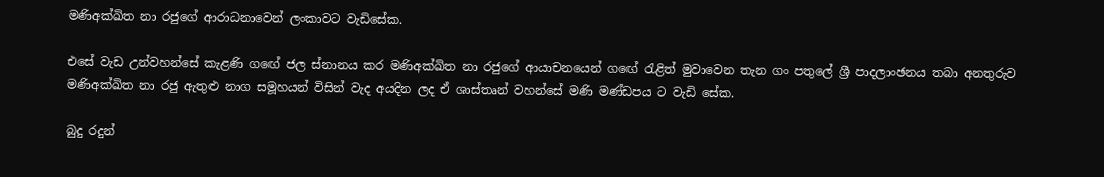මණිඅක්ඛිත නා රජුගේ ආරාධනාවෙන් ලංකාවට වැඩිසේක.

එසේ වැඩ උන්වහන්සේ කැළණි ග‍ඟේ ජල ස්නානය කර මණිඅක්ඛිත නා රජුගේ ආයාචනයෙන් ගඟේ රැළිත් මුවාවෙන තැන ගං පතුලේ ශ්‍රී පාදලාංඡනය තබා අනතුරුව මණිඅක්ඛිත නා රජු ඇතුළු නාග සමූහයන් විසින් වැද අයදින ලද ඒ ශාස්තෘන් වහන්සේ මණි මණ්ඩපය ට වැඩි සේක.

බුදු රදුන්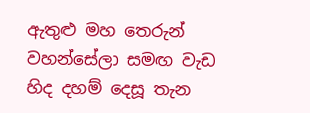ඇතුළු මහ තෙරුන් වහන්සේලා සමඟ වැඩ හිද දහම් දෙසූ තැන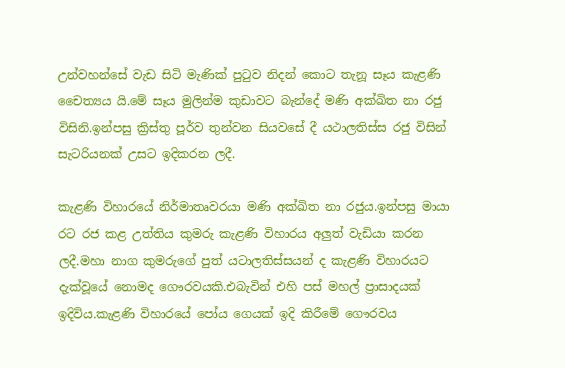උන්වහන්සේ වැඩ සිටි මැණික් පුටුව නිදන් කොට තැනූ සෑය කැළණි චෛත්‍යය යි.මේ සෑය මුලින්ම කුඩාවට බැන්දේ මණි අක්ඛිත නා රජු විසිනි.ඉන්පසු ක්‍රිස්තු පූර්ව තුන්වන සියවසේ දී යථාලතිස්ස රජු විසින් සැටරියනක් උසට ඉදිකරන ලදී.

කැළණි විහාරයේ නිර්මාතෘවරයා මණි අක්ඛිත නා රජුය.ඉන්පසු මායා රට රජ කළ උත්තිය කුමරු කැළණි විහාරය අලුත් වැඩියා කරන ලදී.මහා නාග කුමරුගේ පුත් ය‍ටාලතිස්සයන් ද කැළණි විහාරයට දැක්වූයේ නොමද ගෞරවයකි.එබැවින් එහි පස් මහල් ප්‍රාසාදයක් ඉදිවිය.කැළණි විහාරයේ පෝය ගෙයක් ඉදි කිරීමේ ගෞරවය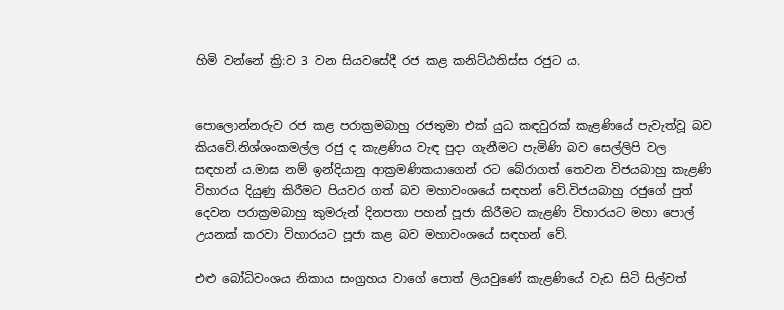හිමි වන්නේ ක්‍රි:ව 3 වන සියවසේදී රජ කළ කනිට්ඨතිස්ස රජුට ය.


පොලොන්නරුව රජ කළ පරාක්‍රමබාහු රජතුමා එක් යුධ කඳවුරක් කැළණියේ පැවැත්වූ බව කියවේ.නිශ්ශංකමල්ල රජු ද කැළණිය වැඳ පුදා ගැනීමට පැමිණි බව සෙල්ලිපි වල සඳහන් ‍ය.මාඝ නම් ඉන්දියානු ආක්‍රමණිකයාගෙන් රට බේරාගත් තෙවන විජයබාහු කැළණි විහාරය දියුණු කිරීමට පියවර ගත් බව මහාවංශයේ සඳහන් වේ.විජයබාහු රජුගේ පුත් දෙවන පරාක්‍රමබාහු කුමරුන් දිනපතා පහන් පූජා කිරීමට කැළණි විහාරයට මහා පොල් උයනක් කරවා විහාරයට පූජා කළ බව මහාවංශයේ සඳහන් වේ.

එළු බෝධිවංශය නිකාය සංග්‍රහය වාගේ පොත් ලියවුණේ කැළණියේ වැඩ සිටි සිල්වත්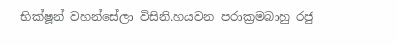භික්ෂූන් වහන්සේලා විසිනි.හයවන පරාක්‍රමබාහු රජු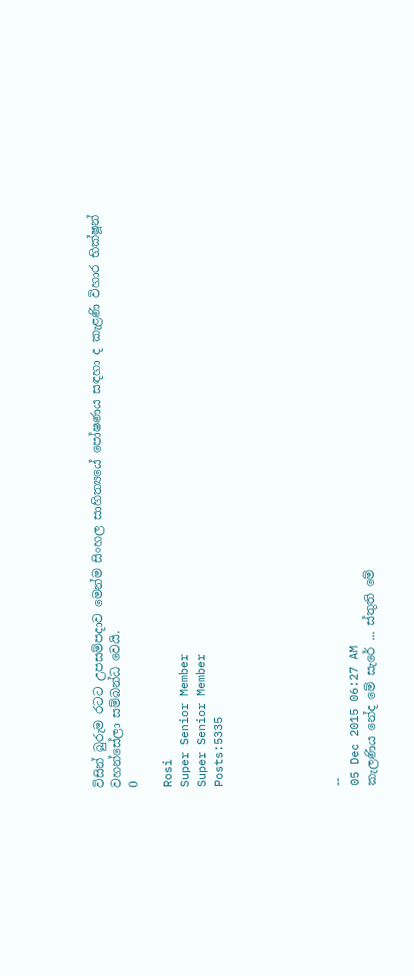විසින් බුරුම රටට උපසම්පදාව මෙන්ම සිංහල සාහිත්‍යයේ පෝෂණය සඳහා ද කැළණි විහාර භික්ෂූන් වහන්සේලා සම්බන්ධ වෙයි.
0

Rosi
Super Senior Member
Super Senior Member
Posts:5335






--
05 Dec 2015 06:27 AM
කැලණිය නේද මේ සැරේ ... ස්තුති මේ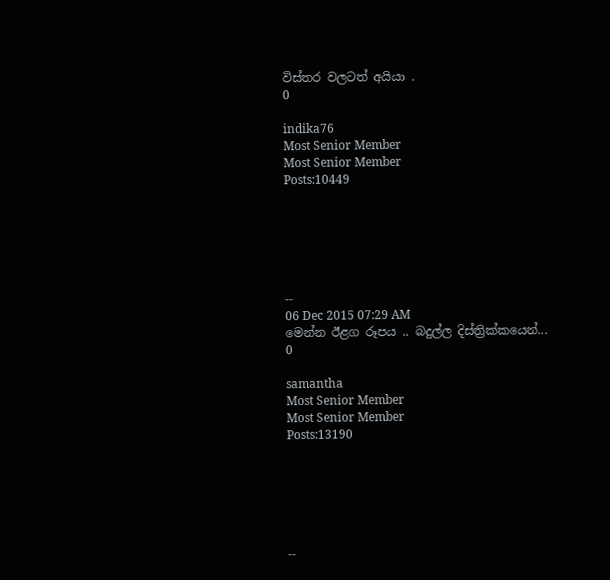විස්තර වලටත් අයියා .
0

indika76
Most Senior Member
Most Senior Member
Posts:10449






--
06 Dec 2015 07:29 AM
මෙන්න ඊළග රූපය .. බදුල්ල දිස්ත්‍රික්කයෙන්...
0

samantha
Most Senior Member
Most Senior Member
Posts:13190






--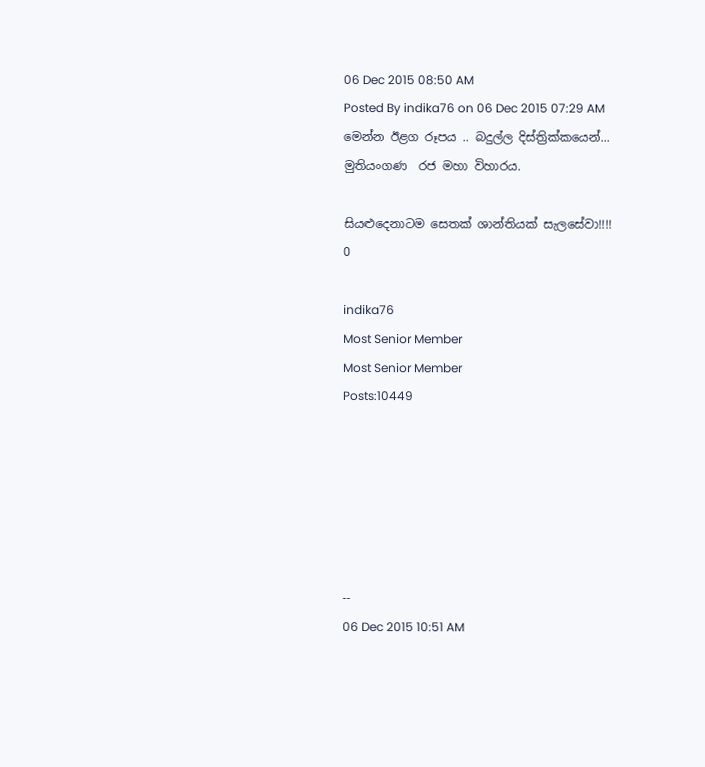06 Dec 2015 08:50 AM
Posted By indika76 on 06 Dec 2015 07:29 AM
මෙන්න ඊළග රූපය .. බදුල්ල දිස්ත්‍රික්කයෙන්...
මුතියංගණ  රජ මහා විහාරය.

සියළුදෙනාටම සෙතක් ශාන්තියක් සැලසේවා!!!!
0

indika76
Most Senior Member
Most Senior Member
Posts:10449






--
06 Dec 2015 10:51 AM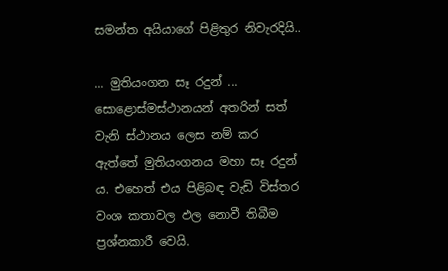සමන්ත අයියාගේ පිළිතුර නිවැරදියි..

... මුතියංගන සෑ රදුන් ...
සොළොස්මස්ථානයන් අතරින් සත් වැනි ස්ථානය ලෙස නම් කර ඇත්තේ මුතියංගනය මහා සෑ රදුන් ය. එහෙත් එය පිළිබඳ වැඩි විස්තර වංශ කතාවල ඵල නොවී තිබීම ප්‍රශ්නකාරී වෙයි.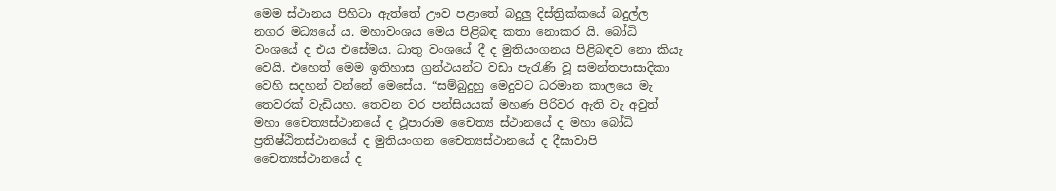මෙම ස්ථානය පිහිටා ඇත්තේ ඌව පළාතේ බදුලු දිස්ත්‍රික්කයේ බදුල්ල නගර මධ්‍යයේ ය. මහාවංශය මෙය පිළිබඳ කතා නොකර යි. බෝධි වංශයේ ද එය එසේමය. ධාතු වංශයේ දී ද මුතියංගනය පිළිබඳව නො කියැ වෙයි. එහෙත් මෙම ඉතිහාස ග්‍රන්ථයන්ට වඩා පැරැණි වූ සමන්තපාසාදිකා වෙහි සදහන් වන්නේ මෙසේය. “සම්බුදුහු මෙදුවට ධරමාන කාලයෙ මැ තෙවරක් වැඩියහ. තෙවන වර පන්සියයක් මහණ පිරිවර ඇති වැ අවුත් මහා චෛත්‍යස්ථානයේ ද ථූපාරාම චෛත්‍ය ස්ථානයේ ද මහා බෝධි ප්‍රතිෂ්ඨිතස්ථානයේ ද මුතියංගන චෛත්‍යස්ථානයේ ද දීඝාවාපි චෛත්‍යස්ථානයේ ද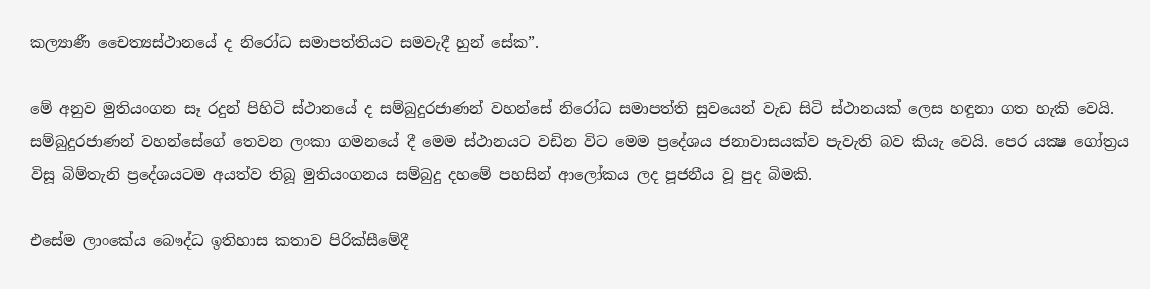කල්‍යාණී චෛත්‍යස්ථානයේ ද නිරෝධ සමාපත්තියට සමවැදී හුන් සේක”.

මේ අනුව මුතියංගන සෑ රදුන් පිහිටි ස්ථානයේ ද සම්බුදුරජාණන් වහන්සේ නිරෝධ සමාපත්ති සුවයෙන් වැඩ සිටි ස්ථානයක් ලෙස හඳුනා ගත හැකි වෙයි. සම්බුදුරජාණන් වහන්සේගේ තෙවන ලංකා ගමනයේ දී මෙම ස්ථානයට වඩින විට මෙම ප්‍රදේශය ජනාවාසයක්ව පැවැති බව කියැ වෙයි. පෙර යක්‍ෂ ගෝත්‍රය විසූ බිම්තැනි ප්‍රදේශයටම අයත්ව තිබූ මුතියංගනය සම්බුදු දහමේ පහසින් ආලෝකය ලද පූජනීය වූ පුද බිමකි.

එසේම ලාංකේය බෞද්ධ ඉතිහාස කතාව පිරික්සීමේදී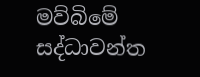මව්බිමේ සද්ධාවන්ත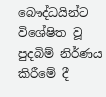බෞද්ධයින්ට විශේෂිත වූ පුදබිම් නිර්ණය කිරීමේ දී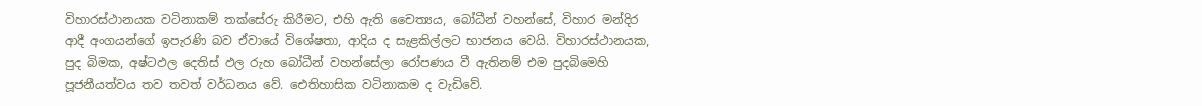විහාරස්ථානයක වටිනාකම් තක්සේරු කිරීමට, එහි ඇති චෛත්‍යය, බෝධීන් වහන්සේ, විහාර මන්දිර ආදී අංගයන්ගේ ඉපැරණි බව ඒවායේ විශේෂතා, ආදිය ද සැළකිල්ලට භාජනය වෙයි. විහාරස්ථානයක, පුද බිමක, අෂ්ටඵල දෙතිස් ඵල රුහ බෝධීන් වහන්සේලා රෝපණය වී ඇතිනම් එම පුදබිමෙහි පූජනීයත්වය තව තවත් වර්ධනය වේ. ඓතිහාසික වටිනාකම ද වැඩිවේ.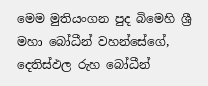මෙම මුතියංගන පුද බිමෙහි ශ්‍රී මහා බෝධීන් වහන්සේගේ, දෙතිස්ඵල රුහ බෝධීන්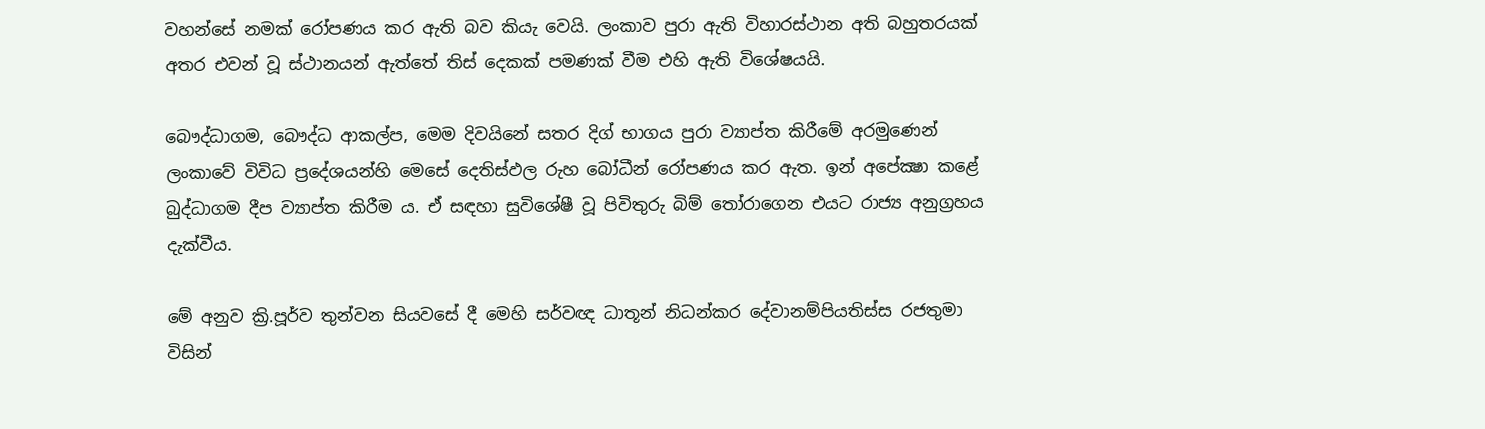වහන්සේ නමක් රෝපණය කර ඇති බව කියැ වෙයි. ලංකාව පුරා ඇති විහාරස්ථාන අති බහුතරයක් අතර එවන් වූ ස්ථානයන් ඇත්තේ තිස් දෙකක් පමණක් වීම එහි ඇති විශේෂයයි.

බෞද්ධාගම, බෞද්ධ ආකල්ප, මෙම දිවයිනේ සතර දිග් භාගය පුරා ව්‍යාප්ත කිරීමේ අරමුණෙන් ලංකාවේ විවිධ ප්‍රදේශයන්හි මෙසේ දෙතිස්ඵල රුහ බෝධීන් රෝපණය කර ඇත. ඉන් අපේක්‍ෂා කළේ බුද්ධාගම දීප ව්‍යාප්ත කිරීම ය. ඒ සඳහා සුවිශේෂී වූ පිවිතුරු බිම් තෝරාගෙන එයට රාජ්‍ය අනුග්‍රහය දැක්වීය.

මේ අනුව ක්‍රි.පූර්ව තුන්වන සියවසේ දී මෙහි සර්වඥ ධාතූන් නිධන්කර දේවානම්පියතිස්ස රජතුමා විසින්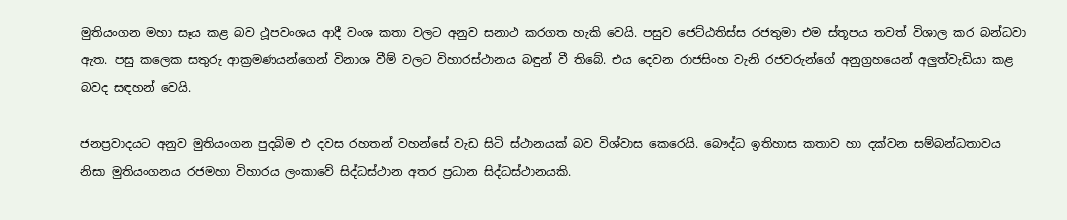මුතියංගන මහා සෑය කළ බව ථූපවංශය ආදී වංශ කතා වලට අනුව සනාථ කරගත හැකි වෙයි. පසුව ජෙට්ඨතිස්ස රජතුමා එම ස්තූපය තවත් විශාල කර බන්ධවා ඇත. පසු කලෙක සතුරු ආක්‍රමණයන්ගෙන් විනාශ වීම් වලට විහාරස්ථානය බඳුන් වී තිබේ. එය දෙවන රාජසිංහ වැනි රජවරුන්ගේ අනුග්‍රහයෙන් අලුත්වැඩියා කළ බවද සඳහන් වෙයි.

ජනප්‍රවාදයට අනුව මුතියංගන පුදබිම එ දවස රහතන් වහන්සේ වැඩ සිටි ස්ථානයක් බව විශ්වාස කෙරෙයි. බෞද්ධ ඉතිහාස කතාව හා දක්වන සම්බන්ධතාවය නිසා මුතියංගනය රජමහා විහාරය ලංකාවේ සිද්ධස්ථාන අතර ප්‍රධාන සිද්ධස්ථානයකි.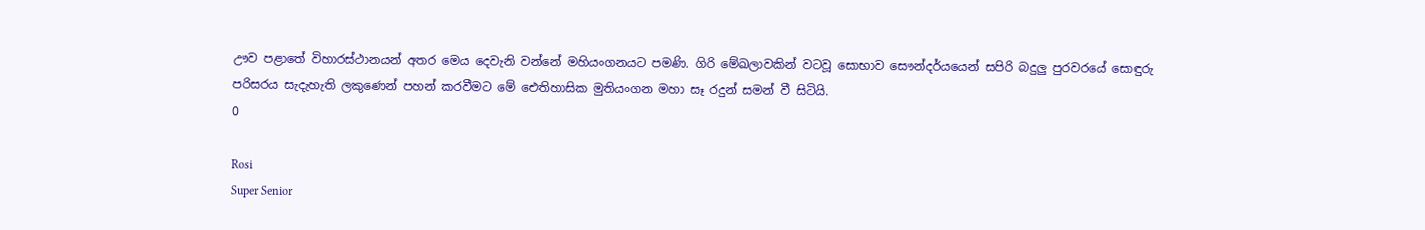ඌව පළාතේ විහාරස්ථානයන් අතර මෙය දෙවැනි වන්නේ මහියංගනයට පමණි. ගිරි මේඛලාවකින් වටවූ සොභාව සෞන්දර්යයෙන් සපිරි බදුලු පුරවරයේ සොඳුරු පරිසරය සැදැහැති ලකුණෙන් පහන් කරවීමට මේ ඓතිහාසික මුතියංගන මහා සෑ රදුන් සමන් වී සිටියි.
0

Rosi
Super Senior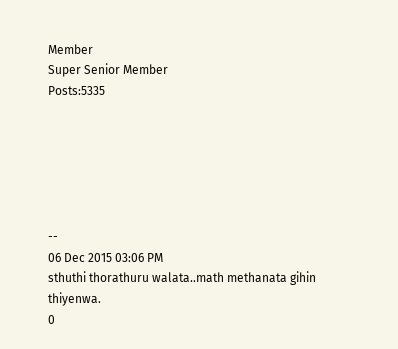Member
Super Senior Member
Posts:5335






--
06 Dec 2015 03:06 PM
sthuthi thorathuru walata..math methanata gihin thiyenwa.
0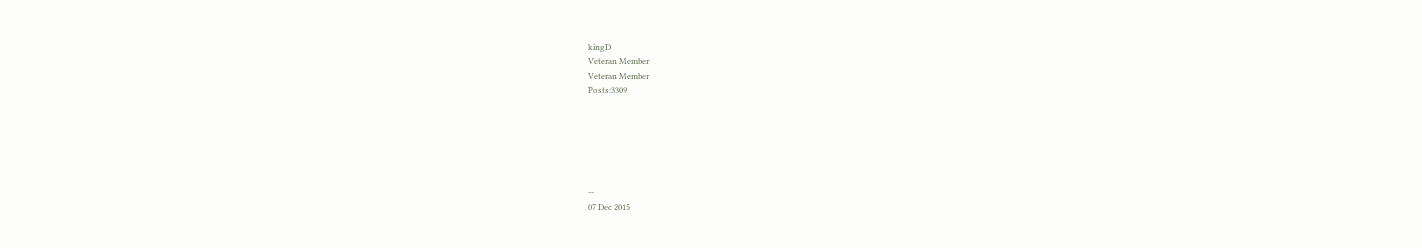kingD
Veteran Member
Veteran Member
Posts:3309






--
07 Dec 2015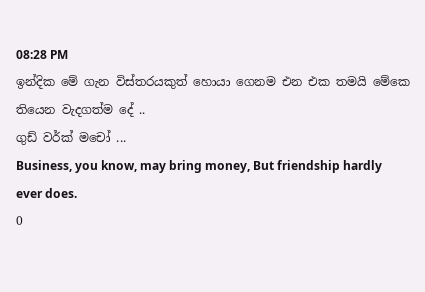08:28 PM
ඉන්දික මේ ගැන විස්තරයකුත් හොයා ගෙනම එන එක තමයි මේකෙ තියෙන වැදගත්ම දේ ..
ගුඩ් වර්ක් මචෝ ...
Business, you know, may bring money, But friendship hardly ever does.
0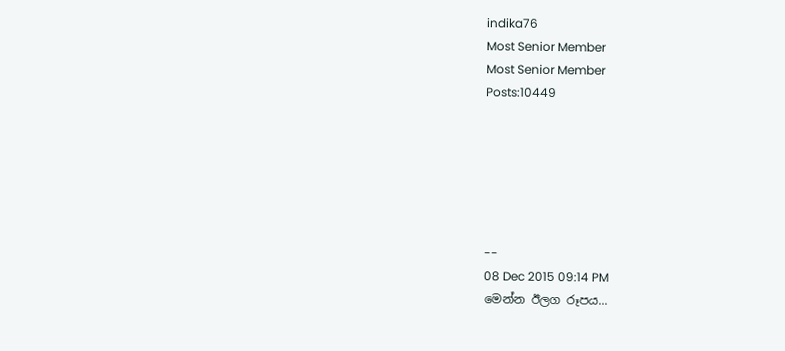indika76
Most Senior Member
Most Senior Member
Posts:10449






--
08 Dec 2015 09:14 PM
මෙන්න ඊලග රූපය...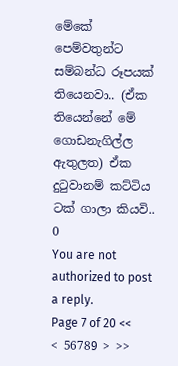මේකේ පෙම්වතුන්ට සම්බන්ධ රූපයක් තියෙනවා.. (ඒක තියෙන්නේ මේ ගොඩනැගිල්ල ඇතුලත) ඒක දුටුවානම් කට්ටිය ටක් ගාලා කියවි..
0
You are not authorized to post a reply.
Page 7 of 20 << < 56789 > >>